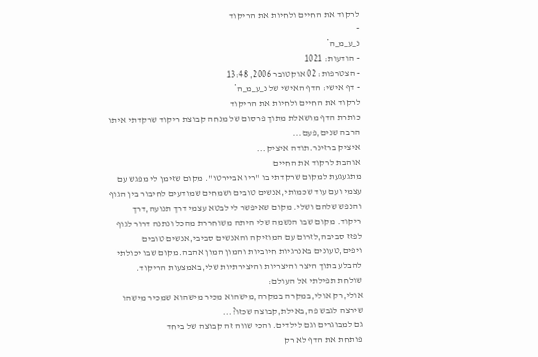לרקוד את החיים ולחיות את הריקוד
-
נ_ע_מ_ה*
- הודעות: 1021
- הצטרפות: 02 אוקטובר 2006, 13:48
- דף אישי: הדף האישי של נ_ע_מ_ה*
לרקוד את החיים ולחיות את הריקוד
כותרת הדף מושאלת מתוך פרסום של מנחה קבוצת ריקוד שרקדתי איתו הרבה שנים,פעם...
איציק ברזינר.תודה איציק...
אוהבת לרקוד את החיים
מתגעגעת למקום שרקדתי בו "ריו אביירטו". מקום שזימן לי מפגש עם עצמי ועם עוד שכמותי,אנשים טובים ושמחים שמודעים לחיבור בין הגוף והנפש שלהם ושלי. מקום שאיפשר לי לבטא עצמי דרך תנועה,דרך ריקוד. מקום שבו הנשמה שלי היתה משוחררת מהכל ונתנה דרור לגוף לפזז סביבה,לזרום עם המוזיקה והאנשים סביבי,אנשים טובים ויפים,טעונים באנרגיות חיוביות והמון המון אהבה.מקום שבו יכולתי להבלע בתוך היצר והיצריות והיצירתיות שלי,באמצעות הריקוד.
שולחת תפילתי אל העולם:
אולי,רק אולי,במקרה במקרה,מישהוא מכיר מישהוא שמכיר מישהו
שירצה לגבש פה,באילת,קבוצה שכזו?...
גם למבוגרים וגם לילדים. והכי שווה זה קבוצה של ביחד
פותחת את הדף לא רק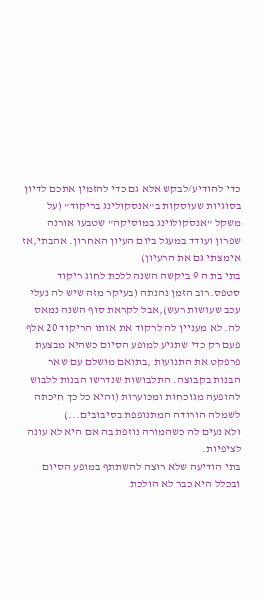כדי להודיע/לבקש אלא גם כדי להזמין אתכם לדיון בסוגיות שעוסקות ב"אנסקולינג בריקוד" (על משקל "אנסקולוינג במוסיקה" שטבעו אורנה שפרון ועודד במעגל ביום העיון האחרון. אהבתי,אז אימצתי גם את הרעיון)
בתי בת ה 9 ביקשה השנה ללכת לחוג ריקוד סטפס.רוב הזמן נהנתה (בעיקר מזה שיש לה נעלי עכב שעושות רעש),אבל לקראת סוף השנה נמאס לה. לא מעניין לה לרקוד את אותו הריקוד 20 אלף פעם רק כדי שתגיע למופע הסיום כשהיא מבצעת פרפקט את התנועות ,בתואם מושלם עם שאר הבנות בקבוצה. התלבושות שנדרשו הבנות ללבוש להופעה מגוכחות ומכוערות (והיא כל כך חיכתה לשמלה הורודה המתנופפת בסיבובים...)
ולא נעים לה כשהמורה נוזפת בה אם היא לא עונה לציפיות.
בתי הודיעה שלא רוצה להשתתף במופע הסיום ובכלל היא כבר לא הולכת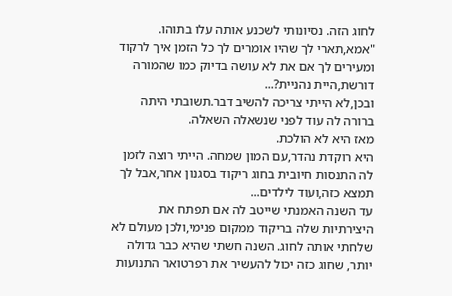לחוג הזה. נסיונותי לשכנע אותה עלו בתוהו. "אמא,תארי לך שהיו אומרים לך כל הזמן איך לרקוד ומעירים לך אם את לא עושה בדיוק כמו שהמורה דורשת,היית נהניית?...
ובכן,לא הייתי צריכה להשיב דבר.תשובתי היתה ברורה לה עוד לפני שנשאלה השאלה.
מאז היא לא הולכת.
היא רוקדת נהדר,עם המון שמחה. הייתי רוצה לזמן לה התנסות חיובית בחוג ריקוד בסגנון אחר,אבל לך תמצא כזה,ועוד לילדים...
עד השנה האמנתי שייטב לה אם תפתח את היצירתיות שלה בריקוד ממקום פנימי,ולכן מעולם לא שלחתי אותה לחוג. השנה חשתי שהיא כבר גדולה יותר, שחוג כזה יכול להעשיר את רפרטואר התנועות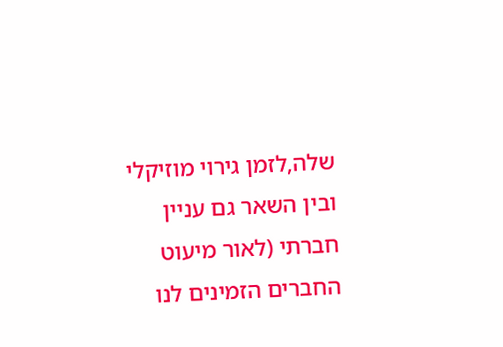שלה,לזמן גירוי מוזיקלי ובין השאר גם עניין חברתי (לאור מיעוט החברים הזמינים לנו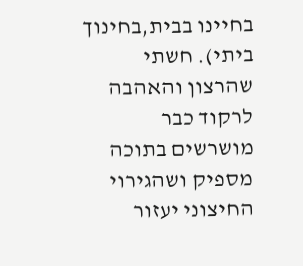בחיינו בבית,בחינוך ביתי). חשתי שהרצון והאהבה לרקוד כבר מושרשים בתוכה מספיק ושהגירוי החיצוני יעזור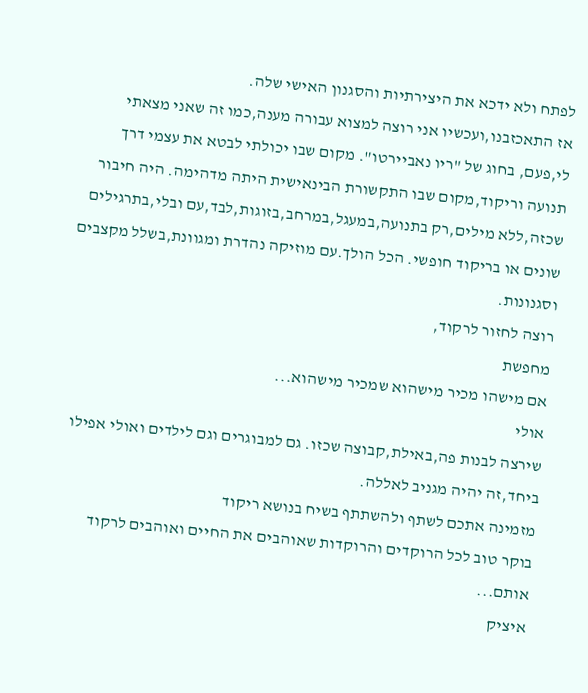לפתח ולא ידכא את היצירתיות והסגנון האישי שלה.
אז התאכזבנו,ועכשיו אני רוצה למצוא עבורה מענה,כמו זה שאני מצאתי לי,פעם, בחוג של "ריו נאביירטו". מקום שבו יכולתי לבטא את עצמי דרך תנועה וריקוד,מקום שבו התקשורת הבינאישית היתה מדהימה. היה חיבור שכזה,ללא מילים,רק בתנועה,במעגל,במרחב,בזוגות,לבד,עם ובלי,בתרגילים שונים או בריקוד חופשי. הכל הולך.עם מוזיקה נהדרת ומגוונת,בשלל מקצבים וסגנונות.
רוצה לחזור לרקוד,
מחפשת
אם מישהו מכיר מישהוא שמכיר מישהוא...
אולי
שירצה לבנות פה,באילת,קבוצה שכזו. גם למבוגרים וגם לילדים ואולי אפילו ביחד,זה יהיה מגניב לאללה.
מזמינה אתכם לשתף ולהשתתף בשיח בנושא ריקוד
בוקר טוב לכל הרוקדים והרוקדות שאוהבים את החיים ואוהבים לרקוד אותם...
איציק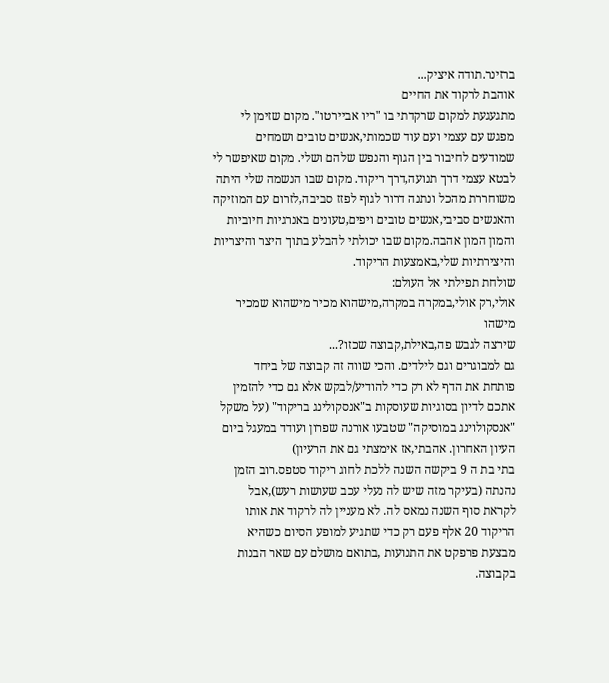ברזינר.תודה איציק...
אוהבת לרקוד את החיים
מתגעגעת למקום שרקדתי בו "ריו אביירטו". מקום שזימן לי מפגש עם עצמי ועם עוד שכמותי,אנשים טובים ושמחים שמודעים לחיבור בין הגוף והנפש שלהם ושלי. מקום שאיפשר לי לבטא עצמי דרך תנועה,דרך ריקוד. מקום שבו הנשמה שלי היתה משוחררת מהכל ונתנה דרור לגוף לפזז סביבה,לזרום עם המוזיקה והאנשים סביבי,אנשים טובים ויפים,טעונים באנרגיות חיוביות והמון המון אהבה.מקום שבו יכולתי להבלע בתוך היצר והיצריות והיצירתיות שלי,באמצעות הריקוד.
שולחת תפילתי אל העולם:
אולי,רק אולי,במקרה במקרה,מישהוא מכיר מישהוא שמכיר מישהו
שירצה לגבש פה,באילת,קבוצה שכזו?...
גם למבוגרים וגם לילדים. והכי שווה זה קבוצה של ביחד
פותחת את הדף לא רק כדי להודיע/לבקש אלא גם כדי להזמין אתכם לדיון בסוגיות שעוסקות ב"אנסקולינג בריקוד" (על משקל "אנסקולוינג במוסיקה" שטבעו אורנה שפרון ועודד במעגל ביום העיון האחרון. אהבתי,אז אימצתי גם את הרעיון)
בתי בת ה 9 ביקשה השנה ללכת לחוג ריקוד סטפס.רוב הזמן נהנתה (בעיקר מזה שיש לה נעלי עכב שעושות רעש),אבל לקראת סוף השנה נמאס לה. לא מעניין לה לרקוד את אותו הריקוד 20 אלף פעם רק כדי שתגיע למופע הסיום כשהיא מבצעת פרפקט את התנועות ,בתואם מושלם עם שאר הבנות בקבוצה.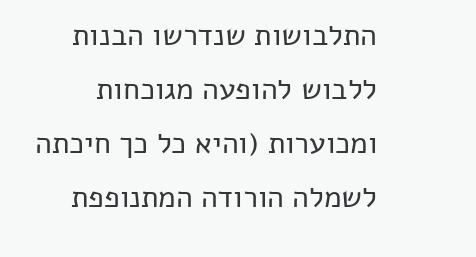התלבושות שנדרשו הבנות ללבוש להופעה מגוכחות ומכוערות (והיא כל כך חיכתה לשמלה הורודה המתנופפת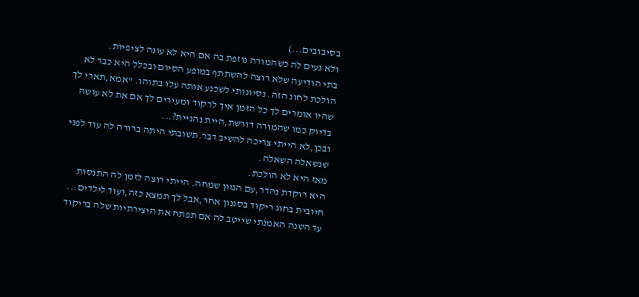בסיבובים...)
ולא נעים לה כשהמורה נוזפת בה אם היא לא עונה לציפיות.
בתי הודיעה שלא רוצה להשתתף במופע הסיום ובכלל היא כבר לא הולכת לחוג הזה. נסיונותי לשכנע אותה עלו בתוהו. "אמא,תארי לך שהיו אומרים לך כל הזמן איך לרקוד ומעירים לך אם את לא עושה בדיוק כמו שהמורה דורשת,היית נהניית?...
ובכן,לא הייתי צריכה להשיב דבר.תשובתי היתה ברורה לה עוד לפני שנשאלה השאלה.
מאז היא לא הולכת.
היא רוקדת נהדר,עם המון שמחה. הייתי רוצה לזמן לה התנסות חיובית בחוג ריקוד בסגנון אחר,אבל לך תמצא כזה,ועוד לילדים...
עד השנה האמנתי שייטב לה אם תפתח את היצירתיות שלה בריקוד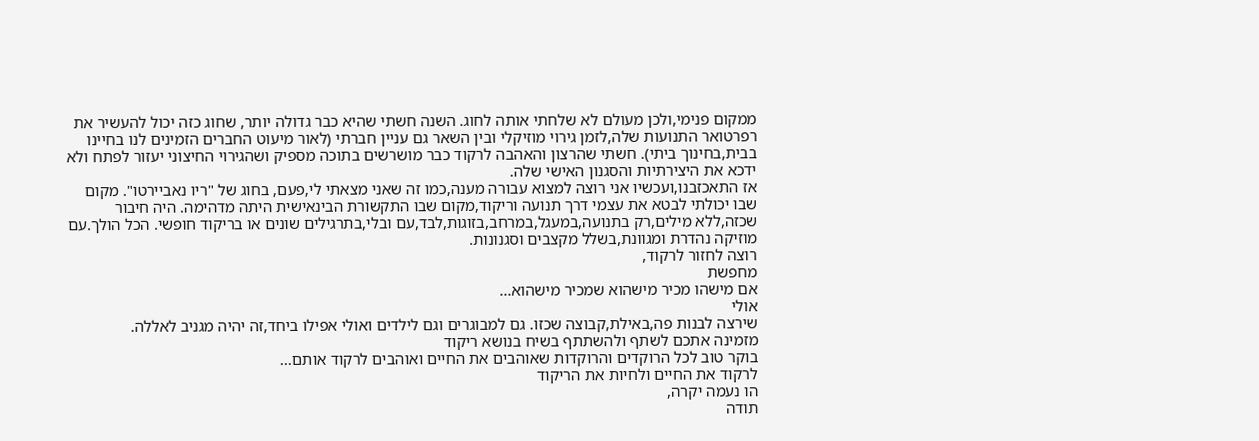ממקום פנימי,ולכן מעולם לא שלחתי אותה לחוג. השנה חשתי שהיא כבר גדולה יותר, שחוג כזה יכול להעשיר את רפרטואר התנועות שלה,לזמן גירוי מוזיקלי ובין השאר גם עניין חברתי (לאור מיעוט החברים הזמינים לנו בחיינו בבית,בחינוך ביתי). חשתי שהרצון והאהבה לרקוד כבר מושרשים בתוכה מספיק ושהגירוי החיצוני יעזור לפתח ולא ידכא את היצירתיות והסגנון האישי שלה.
אז התאכזבנו,ועכשיו אני רוצה למצוא עבורה מענה,כמו זה שאני מצאתי לי,פעם, בחוג של "ריו נאביירטו". מקום שבו יכולתי לבטא את עצמי דרך תנועה וריקוד,מקום שבו התקשורת הבינאישית היתה מדהימה. היה חיבור שכזה,ללא מילים,רק בתנועה,במעגל,במרחב,בזוגות,לבד,עם ובלי,בתרגילים שונים או בריקוד חופשי. הכל הולך.עם מוזיקה נהדרת ומגוונת,בשלל מקצבים וסגנונות.
רוצה לחזור לרקוד,
מחפשת
אם מישהו מכיר מישהוא שמכיר מישהוא...
אולי
שירצה לבנות פה,באילת,קבוצה שכזו. גם למבוגרים וגם לילדים ואולי אפילו ביחד,זה יהיה מגניב לאללה.
מזמינה אתכם לשתף ולהשתתף בשיח בנושא ריקוד
בוקר טוב לכל הרוקדים והרוקדות שאוהבים את החיים ואוהבים לרקוד אותם...
לרקוד את החיים ולחיות את הריקוד
הו נעמה יקרה,
תודה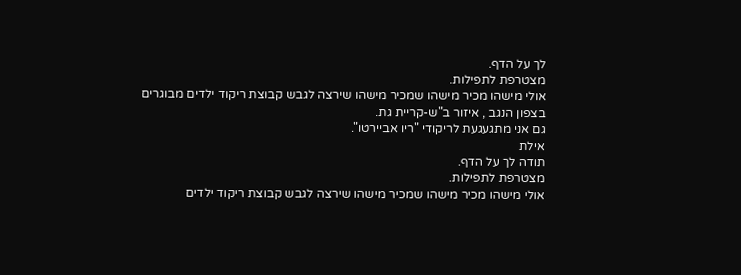לך על הדף.
מצטרפת לתפילות.
אולי מישהו מכיר מישהו שמכיר מישהו שירצה לגבש קבוצת ריקוד ילדים מבוגרים
בצפון הנגב , איזור ב"ש-קריית גת.
גם אני מתגעגעת לריקודי "ריו אביירטו".
אילת
תודה לך על הדף.
מצטרפת לתפילות.
אולי מישהו מכיר מישהו שמכיר מישהו שירצה לגבש קבוצת ריקוד ילדים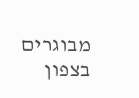מבוגרים
בצפון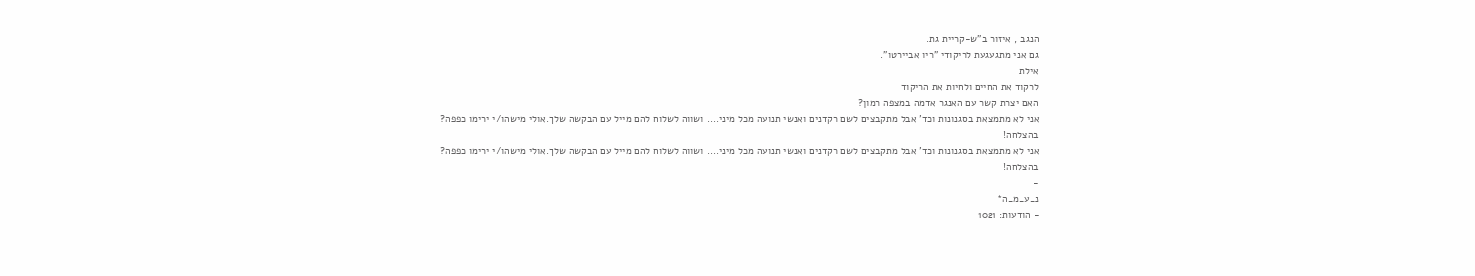הנגב , איזור ב"ש-קריית גת.
גם אני מתגעגעת לריקודי "ריו אביירטו".
אילת
לרקוד את החיים ולחיות את הריקוד
האם יצרת קשר עם האנגר אדמה במצפה רמון?
אני לא מתמצאת בסגנונות וכד' אבל מתקבצים לשם רקדנים ואנשי תנועה מכל מיני.... ושווה לשלוח להם מייל עם הבקשה שלך.אולי מישהו/י ירימו כפפה?
בהצלחה!
אני לא מתמצאת בסגנונות וכד' אבל מתקבצים לשם רקדנים ואנשי תנועה מכל מיני.... ושווה לשלוח להם מייל עם הבקשה שלך.אולי מישהו/י ירימו כפפה?
בהצלחה!
-
נ_ע_מ_ה*
- הודעות: 1021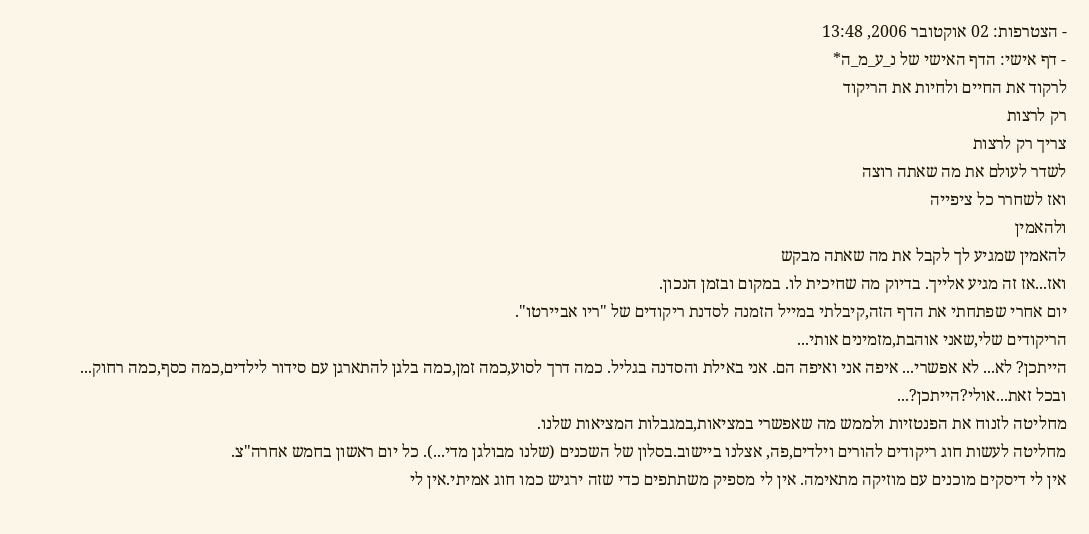- הצטרפות: 02 אוקטובר 2006, 13:48
- דף אישי: הדף האישי של נ_ע_מ_ה*
לרקוד את החיים ולחיות את הריקוד
רק לרצות
צריך רק לרצות
לשדר לעולם את מה שאתה רוצה
ואז לשחרר כל ציפייה
ולהאמין
להאמין שמגיע לך לקבל את מה שאתה מבקש
ואז...אז זה מגיע אלייך. בדיוק מה שחיכית לו. במקום ובזמן הנכון.
יום אחרי שפתחתי את הדף הזה,קיבלתי במייל הזמנה לסדנת ריקודים של "ריו אביירטו".
הריקודים שלי,שאני אוהבת,מזמינים אותי...
הייתכן? לא... לא אפשרי... איפה אני ואיפה הם. אני באילת והסדנה בגליל. כמה דרך לסוע,כמה זמן,כמה בלגן להתארגן עם סידור לילדים,כמה כסף,כמה רחוק...
ובכל זאת...אולי?הייתכן?...
מחליטה לזנוח את הפנטזיות ולממש מה שאפשרי במציאות,במגבלות המציאות שלנו.
מחליטה לעשות חוג ריקודים להורים וילדים,פה, אצלנו ביישוב.בסלון של השכנים (שלנו מבולגן מדי...). כל יום ראשון בחמש אחרה"צ.
אין לי דיסקים מוכנים עם מוזיקה מתאימה. אין לי מספיק משתתפים כדי שזה ירגיש כמו חוג אמיתי.אין לי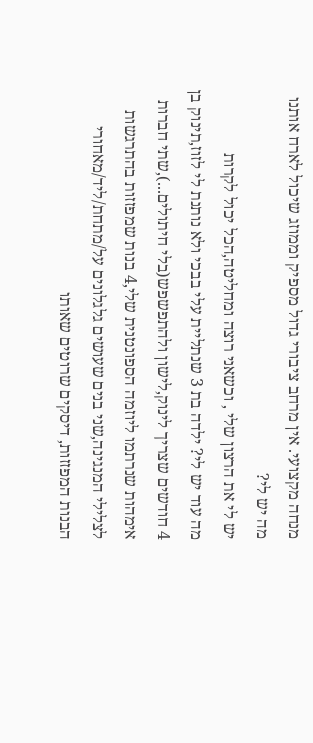מנחה מקצועי. אין מרחב ציבורי גדול מספיק וממוזג שיכול לארח אותנו
מה יש לי?
יש לי את הרצון שלי , וכשאני רוצה ומחליטה,הכל יכול לקרות
מה עוד יש לי? ילדה בת 3 שנתליית עלי בבכי ולא נותנת לי לזוז,תינוק בן 4 חודשים שצריך לינוק,לישון ולהתפשפש(בלי חיתולים...),שתי חברות אימהות שנרתמו ליוזמה הספונטנית שלי,4 בנות שמפזזות בהתרגשות לצלילי המנגינה,שני בנים שעושים גלגלונים על/מתחת/ליד/מאחורי הבנות המפזזות, דיסקים שרוטים שאותו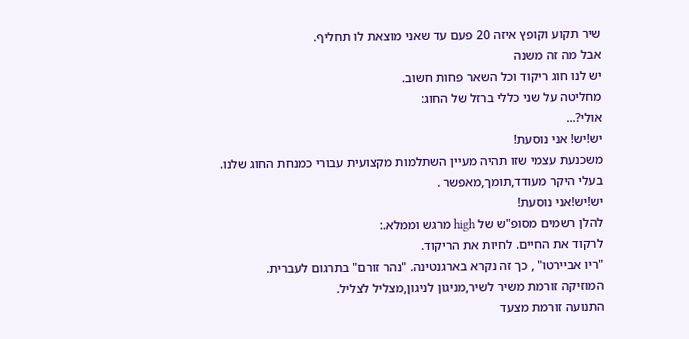שיר תקוע וקופץ איזה 20 פעם עד שאני מוצאת לו תחליף.
אבל מה זה משנה
יש לנו חוג ריקוד וכל השאר פחות חשוב.
מחליטה על שני כללי ברזל של החוג:
אולי?...
יש!יש! אני נוסעת!
משכנעת עצמי שזו תהיה מעיין השתלמות מקצועית עבורי כמנחת החוג שלנו.
בעלי היקר מעודד,תומך,מאפשר .
יש!יש!אני נוסעת!
להלן רשמים מסופ"ש של high מרגש וממלא.:
לרקוד את החיים. לחיות את הריקוד.
"ריו אביירטו" , כך זה נקרא בארגנטינה. "נהר זורם" בתרגום לעברית.
המוזיקה זורמת משיר לשיר,מניגון לניגון,מצליל לצליל.
התנועה זורמת מצעד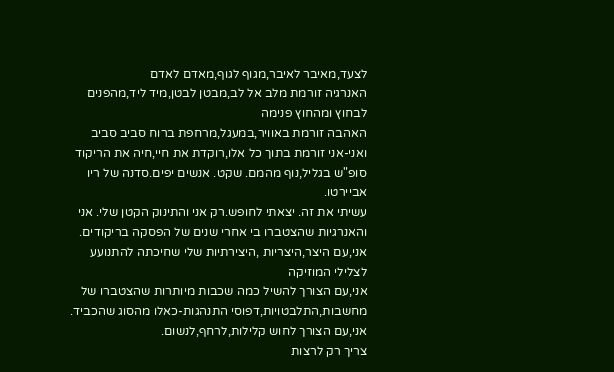לצעד,מאיבר לאיבר,מגוף לגוף,מאדם לאדם
האנרגיה זורמת מלב אל לב,מבטן לבטן,מיד ליד,מהפנים לבחוץ ומהחוץ פנימה
האהבה זורמת באוויר,במעגל,מרחפת ברוח סביב סביב
ואני-אני זורמת בתוך כל אלו,רוקדת את חיי,חיה את הריקוד
סופ"ש בגליל,נוף מהמם. שקט. אנשים יפים.סדנה של ריו אביירטו.
עשיתי את זה. יצאתי לחופש.רק אני והתינוק הקטן שלי. אני והאנרגיות שהצטברו בי אחרי שנים של הפסקה בריקודים. אני,עם היצר,היצריות ,היצירתיות שלי שחיכתה להתנועע לצלילי המוזיקה
אני,עם הצורך להשיל כמה שכבות מיותרות שהצטברו של מחשבות,התלבטויות,דפוסי התנהגות-כאלו מהסוג שהכביד. אני,עם הצורך לחוש קלילות,לרחף,לנשום.
צריך רק לרצות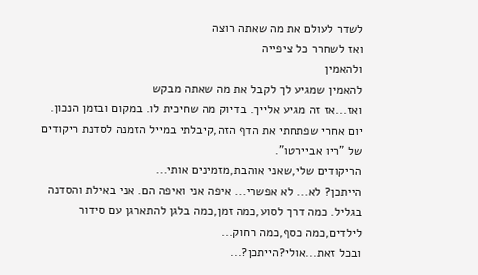לשדר לעולם את מה שאתה רוצה
ואז לשחרר כל ציפייה
ולהאמין
להאמין שמגיע לך לקבל את מה שאתה מבקש
ואז...אז זה מגיע אלייך. בדיוק מה שחיכית לו. במקום ובזמן הנכון.
יום אחרי שפתחתי את הדף הזה,קיבלתי במייל הזמנה לסדנת ריקודים של "ריו אביירטו".
הריקודים שלי,שאני אוהבת,מזמינים אותי...
הייתכן? לא... לא אפשרי... איפה אני ואיפה הם. אני באילת והסדנה בגליל. כמה דרך לסוע,כמה זמן,כמה בלגן להתארגן עם סידור לילדים,כמה כסף,כמה רחוק...
ובכל זאת...אולי?הייתכן?...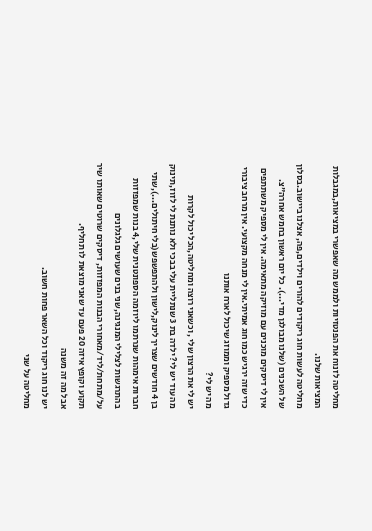מחליטה לזנוח את הפנטזיות ולממש מה שאפשרי במציאות,במגבלות המציאות שלנו.
מחליטה לעשות חוג ריקודים להורים וילדים,פה, אצלנו ביישוב.בסלון של השכנים (שלנו מבולגן מדי...). כל יום ראשון בחמש אחרה"צ.
אין לי דיסקים מוכנים עם מוזיקה מתאימה. אין לי מספיק משתתפים כדי שזה ירגיש כמו חוג אמיתי.אין לי מנחה מקצועי. אין מרחב ציבורי גדול מספיק וממוזג שיכול לארח אותנו
מה יש לי?
יש לי את הרצון שלי , וכשאני רוצה ומחליטה,הכל יכול לקרות
מה עוד יש לי? ילדה בת 3 שנתליית עלי בבכי ולא נותנת לי לזוז,תינוק בן 4 חודשים שצריך לינוק,לישון ולהתפשפש(בלי חיתולים...),שתי חברות אימהות שנרתמו ליוזמה הספונטנית שלי,4 בנות שמפזזות בהתרגשות לצלילי המנגינה,שני בנים שעושים גלגלונים על/מתחת/ליד/מאחורי הבנות המפזזות, דיסקים שרוטים שאותו שיר תקוע וקופץ איזה 20 פעם עד שאני מוצאת לו תחליף.
אבל מה זה משנה
יש לנו חוג ריקוד וכל השאר פחות חשוב.
מחליטה על שני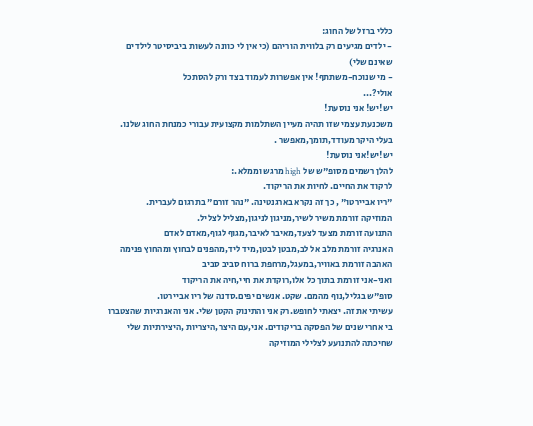כללי ברזל של החוג:
- ילדים מגיעים רק בלווית הוריהם (כי אין לי כוונה לעשות ביביסיטר לילדים שאינם שלי)
- מי שנוכח-משתתף! אין אפשרות לעמוד בצד ורק להסתכל
אולי?...
יש!יש! אני נוסעת!
משכנעת עצמי שזו תהיה מעיין השתלמות מקצועית עבורי כמנחת החוג שלנו.
בעלי היקר מעודד,תומך,מאפשר .
יש!יש!אני נוסעת!
להלן רשמים מסופ"ש של high מרגש וממלא.:
לרקוד את החיים. לחיות את הריקוד.
"ריו אביירטו" , כך זה נקרא בארגנטינה. "נהר זורם" בתרגום לעברית.
המוזיקה זורמת משיר לשיר,מניגון לניגון,מצליל לצליל.
התנועה זורמת מצעד לצעד,מאיבר לאיבר,מגוף לגוף,מאדם לאדם
האנרגיה זורמת מלב אל לב,מבטן לבטן,מיד ליד,מהפנים לבחוץ ומהחוץ פנימה
האהבה זורמת באוויר,במעגל,מרחפת ברוח סביב סביב
ואני-אני זורמת בתוך כל אלו,רוקדת את חיי,חיה את הריקוד
סופ"ש בגליל,נוף מהמם. שקט. אנשים יפים.סדנה של ריו אביירטו.
עשיתי את זה. יצאתי לחופש.רק אני והתינוק הקטן שלי. אני והאנרגיות שהצטברו בי אחרי שנים של הפסקה בריקודים. אני,עם היצר,היצריות ,היצירתיות שלי שחיכתה להתנועע לצלילי המוזיקה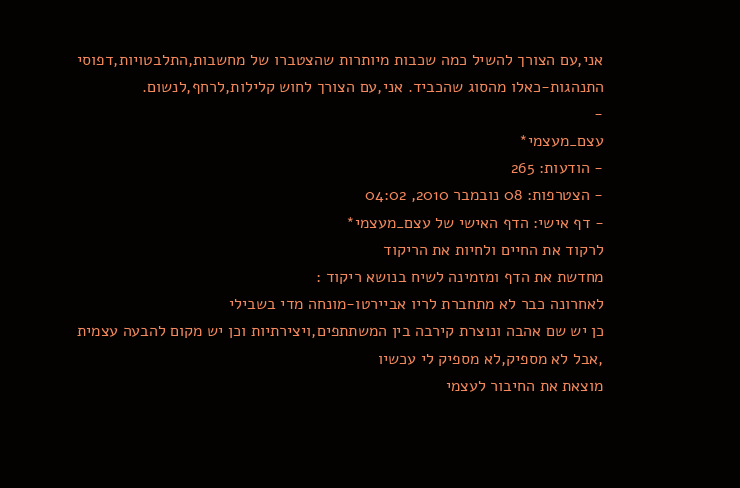אני,עם הצורך להשיל כמה שכבות מיותרות שהצטברו של מחשבות,התלבטויות,דפוסי התנהגות-כאלו מהסוג שהכביד. אני,עם הצורך לחוש קלילות,לרחף,לנשום.
-
עצם_מעצמי*
- הודעות: 265
- הצטרפות: 08 נובמבר 2010, 04:02
- דף אישי: הדף האישי של עצם_מעצמי*
לרקוד את החיים ולחיות את הריקוד
מחדשת את הדף ומזמינה לשיח בנושא ריקוד :
לאחרונה כבר לא מתחברת לריו אביירטו-מונחה מדי בשבילי
כן יש שם אהבה ונוצרת קירבה בין המשתתפים,ויצירתיות וכן יש מקום להבעה עצמית ,אבל לא מספיק,לא מספיק לי עכשיו
מוצאת את החיבור לעצמי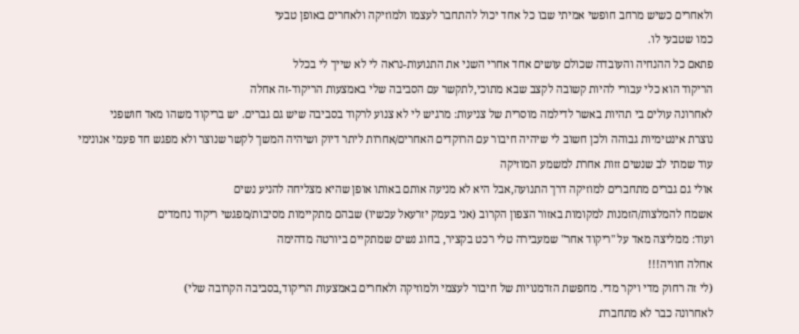ולאחרים כשיש מרחב חופשי אמיתי שבו כל אחד יכול להתחבר לעצמו ולמוזיקה ולאחרים באופן טבעי
כמו שטבעי לו.
פתאם כל ההנחיה והעובדה שכולם עושים אחד אחרי השני את התנועות-נראה לי לא שייך לי בכלל
הריקוד הוא כלי עבורי להיות קשובה לקצב שבא מתוכי,לתקשר עם הסביבה שלי באמצעות הריקוד-זה אחלה
לאחרונה עולים בי תהיות באשר לדילמה מוסרית של צניעות: מרגיש לי לא צנוע לרקוד בסביבה שיש גם גברים. יש בריקוד משהו מאד חושפני
נוצרת אינטימיות גבוהה ולכן חשוב לי שיהיה חיבור עם הרוקדים האחרים/אחרות ליתר דיוק ושיהיה המשך לקשר שנוצר ולא מפגש חד פעמי אנונימי
עוד שמתי לב שנשים זזות אחרת למשמע המוזיקה
אולי גם גברים מתחברים למוזיקה דרך התנועה,אבל היא לא מניעה אותם באותו אופן שהיא מצליחה להניע נשים
אשמח להמלצות/הזמנות למקומות באזור הצפון הקרוב (אני בעמק יזרעאל עכשיו) שבהם מתקיימות מסיבות/מפגשי ריקוד נחמדים
ועוד: ממליצה מאד על "ריקוד אחר" שמעבירה טלי רכט בקציר, בחוג נשים שמתקיים ביורטה מדהימה
אחלה חוויה!!!
(לי זה רחוק מדי ויקר מדי. מחפשת הזדמנויות של חיבור לעצמי ולמוזיקה ולאחרים באמצעות הריקוד,בסביבה הקרובה שלי)
לאחרונה כבר לא מתחברת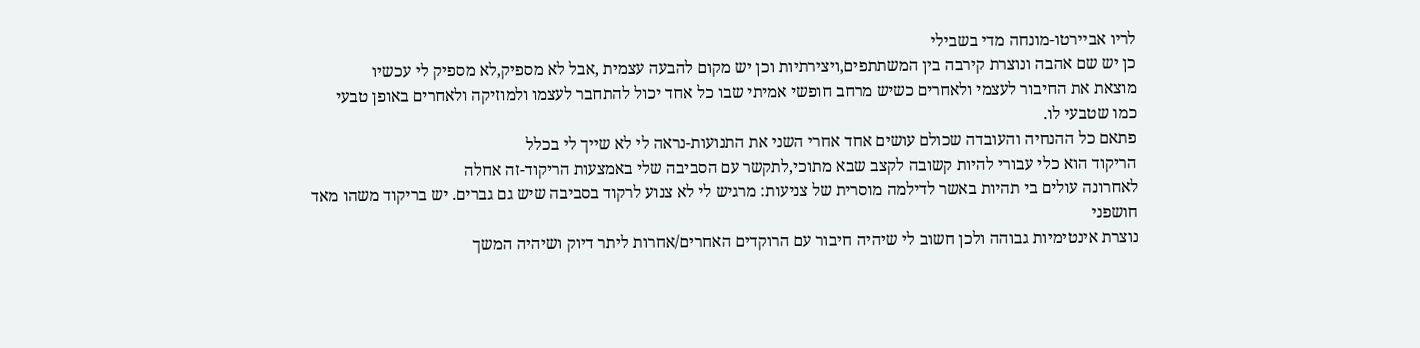לריו אביירטו-מונחה מדי בשבילי
כן יש שם אהבה ונוצרת קירבה בין המשתתפים,ויצירתיות וכן יש מקום להבעה עצמית ,אבל לא מספיק,לא מספיק לי עכשיו
מוצאת את החיבור לעצמי ולאחרים כשיש מרחב חופשי אמיתי שבו כל אחד יכול להתחבר לעצמו ולמוזיקה ולאחרים באופן טבעי
כמו שטבעי לו.
פתאם כל ההנחיה והעובדה שכולם עושים אחד אחרי השני את התנועות-נראה לי לא שייך לי בכלל
הריקוד הוא כלי עבורי להיות קשובה לקצב שבא מתוכי,לתקשר עם הסביבה שלי באמצעות הריקוד-זה אחלה
לאחרונה עולים בי תהיות באשר לדילמה מוסרית של צניעות: מרגיש לי לא צנוע לרקוד בסביבה שיש גם גברים. יש בריקוד משהו מאד חושפני
נוצרת אינטימיות גבוהה ולכן חשוב לי שיהיה חיבור עם הרוקדים האחרים/אחרות ליתר דיוק ושיהיה המשך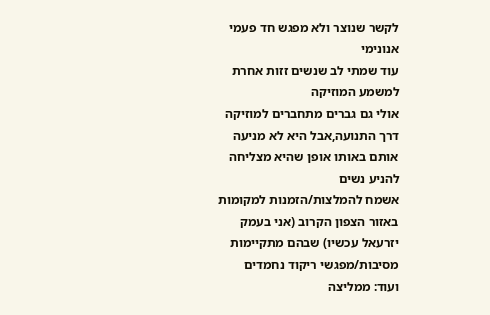לקשר שנוצר ולא מפגש חד פעמי אנונימי
עוד שמתי לב שנשים זזות אחרת למשמע המוזיקה
אולי גם גברים מתחברים למוזיקה דרך התנועה,אבל היא לא מניעה אותם באותו אופן שהיא מצליחה להניע נשים
אשמח להמלצות/הזמנות למקומות באזור הצפון הקרוב (אני בעמק יזרעאל עכשיו) שבהם מתקיימות מסיבות/מפגשי ריקוד נחמדים
ועוד: ממליצה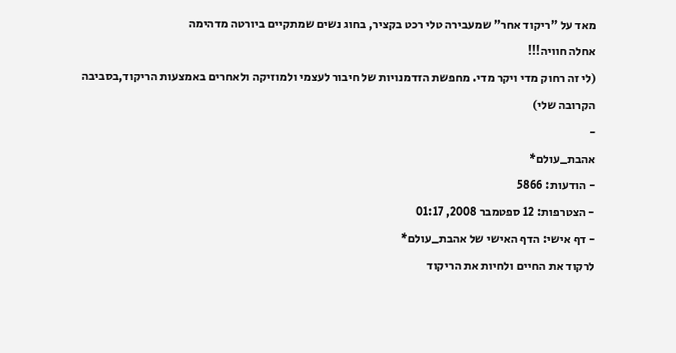מאד על "ריקוד אחר" שמעבירה טלי רכט בקציר, בחוג נשים שמתקיים ביורטה מדהימה
אחלה חוויה!!!
(לי זה רחוק מדי ויקר מדי. מחפשת הזדמנויות של חיבור לעצמי ולמוזיקה ולאחרים באמצעות הריקוד,בסביבה הקרובה שלי)
-
אהבת_עולם*
- הודעות: 5866
- הצטרפות: 12 ספטמבר 2008, 01:17
- דף אישי: הדף האישי של אהבת_עולם*
לרקוד את החיים ולחיות את הריקוד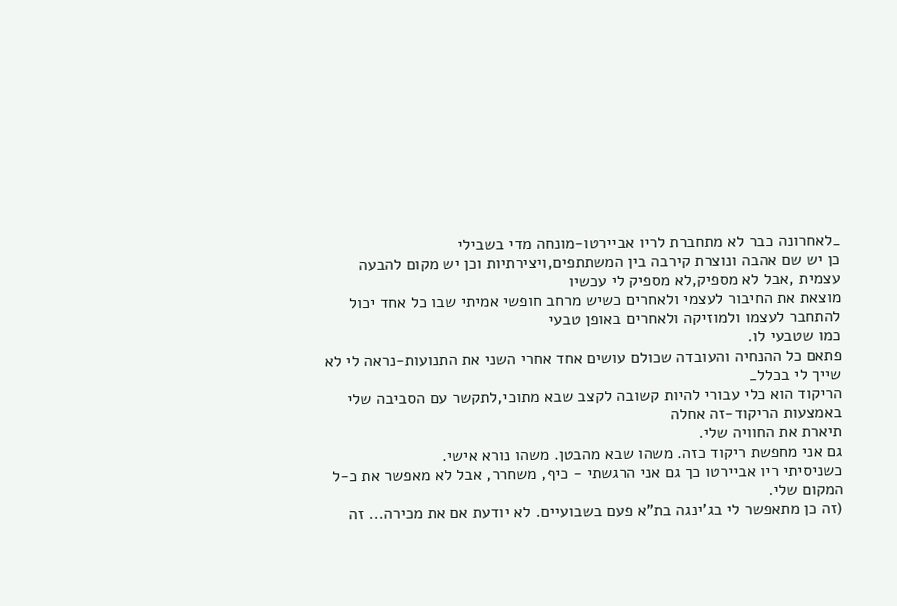_לאחרונה כבר לא מתחברת לריו אביירטו-מונחה מדי בשבילי
כן יש שם אהבה ונוצרת קירבה בין המשתתפים,ויצירתיות וכן יש מקום להבעה עצמית ,אבל לא מספיק,לא מספיק לי עכשיו
מוצאת את החיבור לעצמי ולאחרים כשיש מרחב חופשי אמיתי שבו כל אחד יכול להתחבר לעצמו ולמוזיקה ולאחרים באופן טבעי
כמו שטבעי לו.
פתאם כל ההנחיה והעובדה שכולם עושים אחד אחרי השני את התנועות-נראה לי לא שייך לי בכלל_
הריקוד הוא כלי עבורי להיות קשובה לקצב שבא מתוכי,לתקשר עם הסביבה שלי באמצעות הריקוד-זה אחלה
תיארת את החוויה שלי.
גם אני מחפשת ריקוד כזה. משהו שבא מהבטן. משהו נורא אישי.
כשניסיתי ריו אביירטו כך גם אני הרגשתי - כיף, משחרר, אבל לא מאפשר את כ-ל המקום שלי.
(זה כן מתאפשר לי בג'ינגה בת"א פעם בשבועיים. לא יודעת אם את מכירה... זה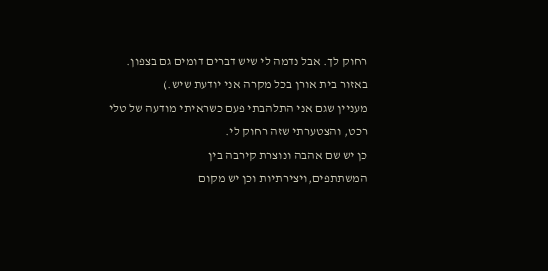רחוק לך. אבל נדמה לי שיש דברים דומים גם בצפון. באזור בית אורן בכל מקרה אני יודעת שיש.)
מעניין שגם אני התלהבתי פעם כשראיתי מודעה של טלי רכט, והצטערתי שזה רחוק לי.
כן יש שם אהבה ונוצרת קירבה בין המשתתפים,ויצירתיות וכן יש מקום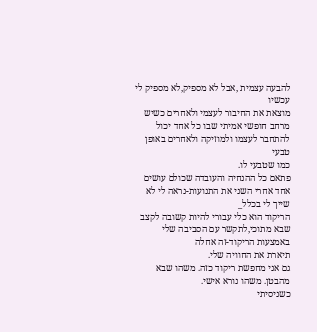להבעה עצמית ,אבל לא מספיק,לא מספיק לי עכשיו
מוצאת את החיבור לעצמי ולאחרים כשיש מרחב חופשי אמיתי שבו כל אחד יכול להתחבר לעצמו ולמוזיקה ולאחרים באופן טבעי
כמו שטבעי לו.
פתאם כל ההנחיה והעובדה שכולם עושים אחד אחרי השני את התנועות-נראה לי לא שייך לי בכלל_
הריקוד הוא כלי עבורי להיות קשובה לקצב שבא מתוכי,לתקשר עם הסביבה שלי באמצעות הריקוד-זה אחלה
תיארת את החוויה שלי.
גם אני מחפשת ריקוד כזה. משהו שבא מהבטן. משהו נורא אישי.
כשניסיתי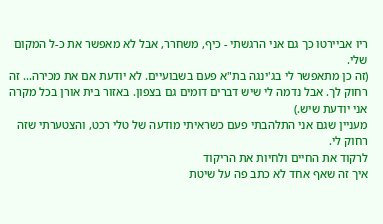ריו אביירטו כך גם אני הרגשתי - כיף, משחרר, אבל לא מאפשר את כ-ל המקום שלי.
(זה כן מתאפשר לי בג'ינגה בת"א פעם בשבועיים. לא יודעת אם את מכירה... זה רחוק לך. אבל נדמה לי שיש דברים דומים גם בצפון. באזור בית אורן בכל מקרה אני יודעת שיש.)
מעניין שגם אני התלהבתי פעם כשראיתי מודעה של טלי רכט, והצטערתי שזה רחוק לי.
לרקוד את החיים ולחיות את הריקוד
איך זה שאף אחד לא כתב פה על שיטת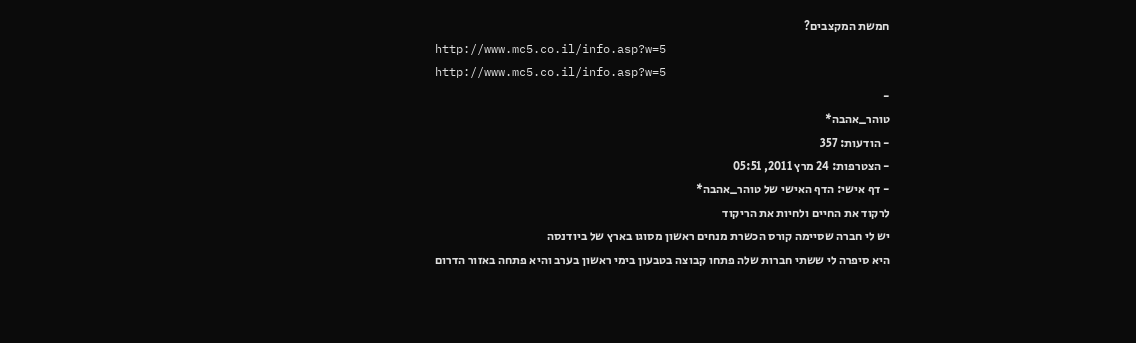חמשת המקצבים?
http://www.mc5.co.il/info.asp?w=5
http://www.mc5.co.il/info.asp?w=5
-
טוהר_אהבה*
- הודעות: 357
- הצטרפות: 24 מרץ 2011, 05:51
- דף אישי: הדף האישי של טוהר_אהבה*
לרקוד את החיים ולחיות את הריקוד
יש לי חברה שסיימה קורס הכשרת מנחים ראשון מסוגו בארץ של ביודנסה
היא סיפרה לי ששתי חברות שלה פתחו קבוצה בטבעון בימי ראשון בערב והיא פתחה באזור הדרום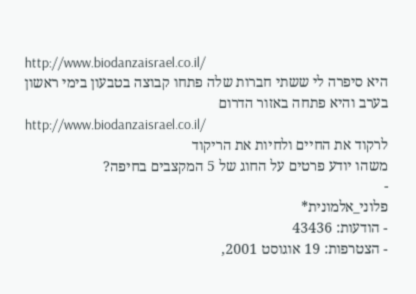http://www.biodanzaisrael.co.il/
היא סיפרה לי ששתי חברות שלה פתחו קבוצה בטבעון בימי ראשון בערב והיא פתחה באזור הדרום
http://www.biodanzaisrael.co.il/
לרקוד את החיים ולחיות את הריקוד
משהו יודע פרטים על החוג של 5 המקצבים בחיפה?
-
פלוני_אלמונית*
- הודעות: 43436
- הצטרפות: 19 אוגוסט 2001,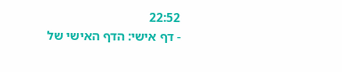22:52
- דף אישי: הדף האישי של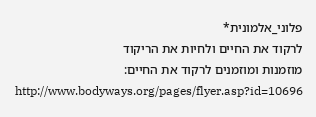פלוני_אלמונית*
לרקוד את החיים ולחיות את הריקוד
מוזמנות ומוזמנים לרקוד את החיים:
http://www.bodyways.org/pages/flyer.asp?id=10696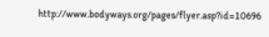http://www.bodyways.org/pages/flyer.asp?id=10696